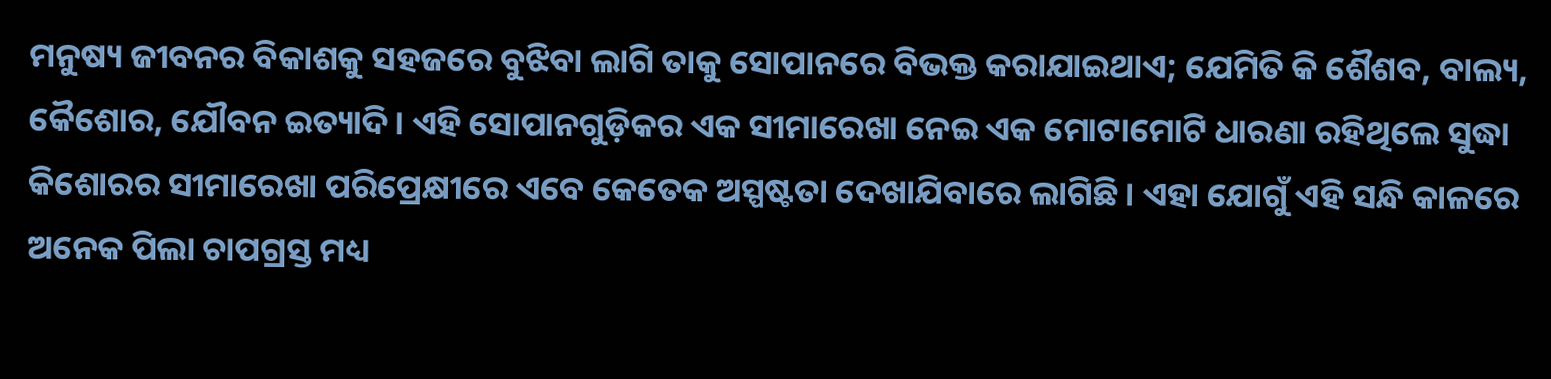ମନୁଷ୍ୟ ଜୀବନର ବିକାଶକୁ ସହଜରେ ବୁଝିବା ଲାଗି ତାକୁ ସୋପାନରେ ବିଭକ୍ତ କରାଯାଇଥାଏ; ଯେମିତି କି ଶୈଶବ, ବାଲ୍ୟ, କୈଶୋର, ଯୌବନ ଇତ୍ୟାଦି। ଏହି ସୋପାନଗୁଡ଼ିକର ଏକ ସୀମାରେଖା ନେଇ ଏକ ମୋଟାମୋଟି ଧାରଣା ରହିଥିଲେ ସୁଦ୍ଧା କିଶୋରର ସୀମାରେଖା ପରିପ୍ରେକ୍ଷୀରେ ଏବେ କେତେକ ଅସ୍ପଷ୍ଟତା ଦେଖାଯିବାରେ ଲାଗିଛି। ଏହା ଯୋଗୁଁ ଏହି ସନ୍ଧି କାଳରେ ଅନେକ ପିଲା ଚାପଗ୍ରସ୍ତ ମଧ୍ୟ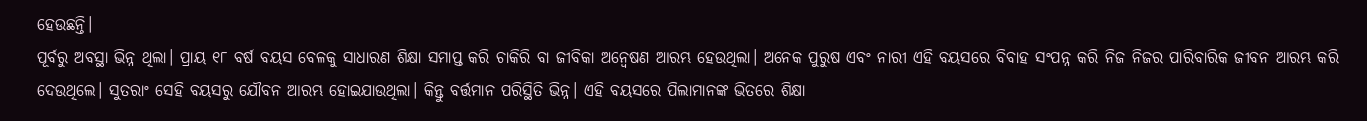ହେଉଛନ୍ତି।
ପୂର୍ବରୁ ଅବସ୍ଥା ଭିନ୍ନ ଥିଲା। ପ୍ରାୟ ୧୮ ବର୍ଷ ବୟସ ବେଳକୁ ସାଧାରଣ ଶିକ୍ଷା ସମାପ୍ତ କରି ଚାକିରି ବା ଜୀବିକା ଅନ୍ୱେଷଣ ଆରମ୍ଭ ହେଉଥିଲା। ଅନେକ ପୁରୁଷ ଏବଂ ନାରୀ ଏହି ବୟସରେ ବିବାହ ସଂପନ୍ନ କରି ନିଜ ନିଜର ପାରିବାରିକ ଜୀବନ ଆରମ୍ଭ କରି ଦେଉଥିଲେ। ସୁତରାଂ ସେହି ବୟସରୁ ଯୌବନ ଆରମ୍ଭ ହୋଇଯାଉଥିଲା। କିନ୍ତୁ ବର୍ତ୍ତମାନ ପରିସ୍ଥିତି ଭିନ୍ନ। ଏହି ବୟସରେ ପିଲାମାନଙ୍କ ଭିତରେ ଶିକ୍ଷା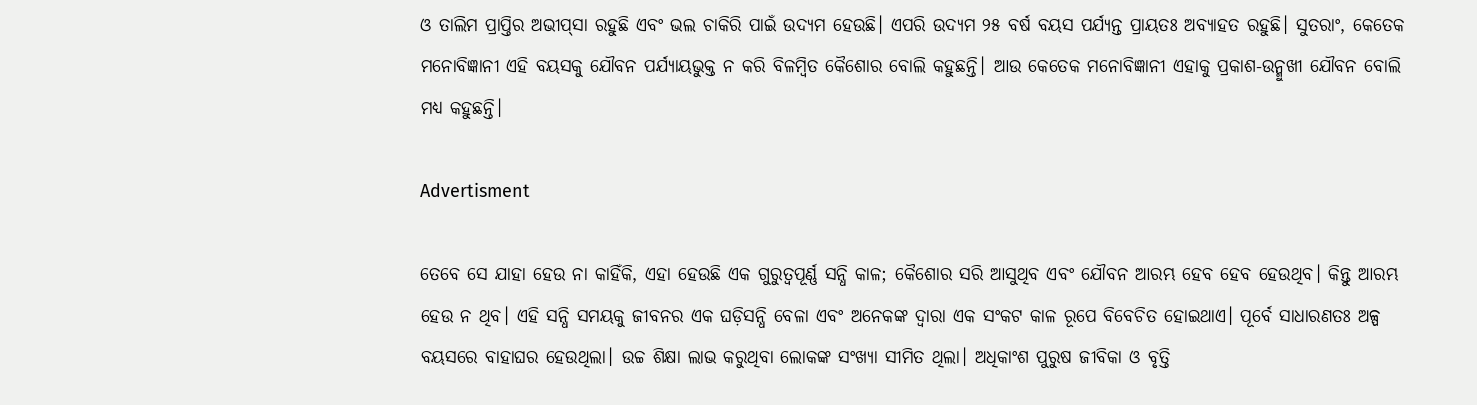ଓ ତାଲିମ ପ୍ରାପ୍ତିର ଅଭୀପ୍‌ସା ରହୁଛି ଏବଂ ଭଲ ଚାକିରି ପାଇଁ ଉଦ୍ୟମ ହେଉଛି। ଏପରି ଉଦ୍ୟମ ୨୫ ବର୍ଷ ବୟସ ପର୍ଯ୍ୟନ୍ତ ପ୍ରାୟତଃ ଅବ୍ୟାହତ ରହୁଛି। ସୁତରାଂ, କେତେକ ମନୋବିଜ୍ଞାନୀ ଏହି ବୟସକୁ ଯୌବନ ପର୍ଯ୍ୟାୟଭୁକ୍ତ ନ କରି ବିଳମ୍ବିତ କୈଶୋର ବୋଲି କହୁଛନ୍ତି। ଆଉ କେତେକ ମନୋବିଜ୍ଞାନୀ ଏହାକୁ ପ୍ରକାଶ-ଉନ୍ମୁଖୀ ଯୌବନ ବୋଲି ମଧ୍ୟ କହୁଛନ୍ତି।

Advertisment

ତେବେ ସେ ଯାହା ହେଉ ନା କାହିଁକି, ଏହା ହେଉଛି ଏକ ଗୁରୁତ୍ବପୂର୍ଣ୍ଣ ସନ୍ଧି କାଳ; କୈଶୋର ସରି ଆସୁଥିବ ଏବଂ ଯୌବନ ଆରମ୍ଭ ହେବ ହେବ ହେଉଥିବ। କିନ୍ତୁ ଆରମ୍ଭ ହେଉ ନ ଥିବ। ଏହି ସନ୍ଧି ସମୟକୁ ଜୀବନର ଏକ ଘଡ଼ିସନ୍ଧି ବେଳା ଏବଂ ଅନେକଙ୍କ ଦ୍ବାରା ଏକ ସଂକଟ କାଳ ରୂପେ ବିବେଚିତ ହୋଇଥାଏ। ପୂର୍ବେ ସାଧାରଣତଃ ଅଳ୍ପ ବୟସରେ ବାହାଘର ହେଉଥିଲା। ଉଚ୍ଚ ଶିକ୍ଷା ଲାଭ କରୁଥିବା ଲୋକଙ୍କ ସଂଖ୍ୟା ସୀମିତ ଥିଲା। ଅଧିକାଂଶ ପୁରୁଷ ଜୀବିକା ଓ ବୃତ୍ତି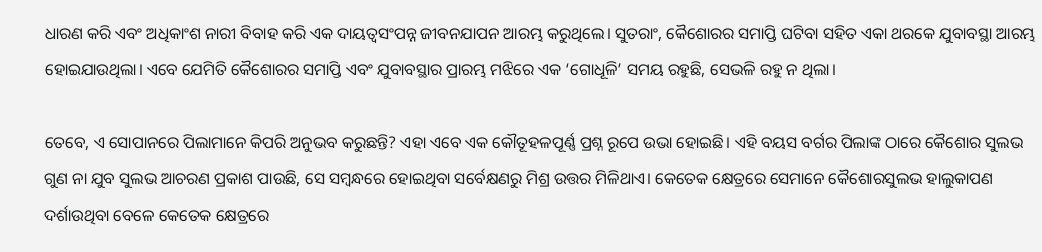ଧାରଣ କରି ଏବଂ ଅଧିକାଂଶ ନାରୀ ବିବାହ କରି ଏକ ଦାୟତ୍ବସଂପନ୍ନ ଜୀବନଯାପନ ଆରମ୍ଭ କରୁଥିଲେ। ସୁତରାଂ, କୈଶୋରର ସମାପ୍ତି ଘଟିବା ସହିତ ଏକା ଥରକେ ଯୁବାବସ୍ଥା ଆରମ୍ଭ ହୋଇଯାଉଥିଲା। ଏବେ ଯେମିତି ‌‌କୈଶୋରର ସମାପ୍ତି ଏବଂ ଯୁବାବସ୍ଥାର ପ୍ରାରମ୍ଭ ମଝିରେ ଏକ ‘ଗୋଧୂଳି’ ସମୟ ରହୁଛି, ସେଭଳି ରହୁ ନ ଥିଲା।

ତେବେ, ଏ ସୋପାନରେ ପିଲାମାନେ କିପରି ଅନୁଭବ କରୁଛନ୍ତି? ଏହା ଏବେ ଏକ କୌତୂହଳପୂର୍ଣ୍ଣ ପ୍ରଶ୍ନ ରୂପେ ଉଭା ହୋଇଛି। ଏହି ବୟସ ବର୍ଗର ପିଲାଙ୍କ ଠାରେ କୈଶୋର ସୁଲଭ ଗୁଣ ନା ଯୁବ ସୁଲଭ ଆଚରଣ ପ୍ରକାଶ ପାଉଛି, ସେ ସମ୍ବନ୍ଧରେ ହୋଇଥିବା ସର୍ବେକ୍ଷଣରୁ ମିଶ୍ର ଉତ୍ତର ମିଳିଥାଏ। କେତେକ କ୍ଷେତ୍ରରେ ସେମାନେ କୈଶୋରସୁଲଭ ହାଲୁକାପଣ ଦର୍ଶାଉଥିବା ବେଳେ କେତେକ କ୍ଷେତ୍ରରେ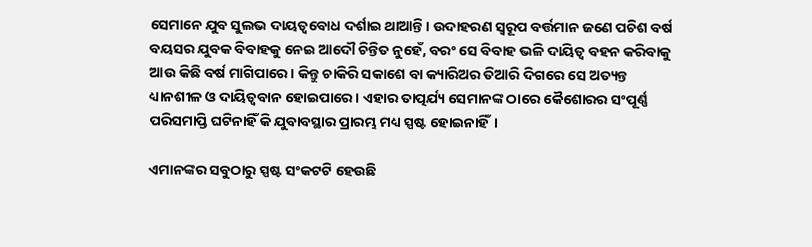ସେମାନେ ଯୁବ ସୁଲଭ ଦାୟତ୍ବବୋଧ ଦର୍ଶାଇ ଥାଆନ୍ତି। ଉଦାହରଣ ସ୍ବରୂପ ବର୍ତ୍ତମାନ ଜଣେ ପଚିଶ ବର୍ଷ ବୟସର ଯୁବକ ବିବାହକୁ ନେଇ ଆଦୌ ଚିନ୍ତିତ ନୁହେଁ, ବରଂ ସେ ବିବାହ ଭଳି ଦାୟିତ୍ବ ବହନ କରିବାକୁ ଆଉ କିଛି ବର୍ଷ ମାଗିପାରେ। କିନ୍ତୁ ଚାକିରି ସକାଶେ ବା କ୍ୟାରିଅର ତିଆରି ଦିଗରେ ସେ ଅତ୍ୟନ୍ତ ଧ୍ୟାନଶୀଳ ଓ ଦାୟିତ୍ବବାନ ହୋଇପାରେ। ଏହାର ତାତ୍ପର୍ଯ୍ୟ ସେମାନଙ୍କ ଠାରେ କୈଶୋରର ସଂପୂର୍ଣ୍ଣ ପରିସମାପ୍ତି ଘଟିନାହିଁ କି ଯୁବାବସ୍ଥାର ପ୍ରାରମ୍ଭ ମଧ୍ୟ ସ୍ପଷ୍ଟ ହୋଇନାହିଁ।

ଏମାନଙ୍କର ସବୁଠାରୁ ସ୍ପଷ୍ଟ ସଂକଟଟି ହେଉଛି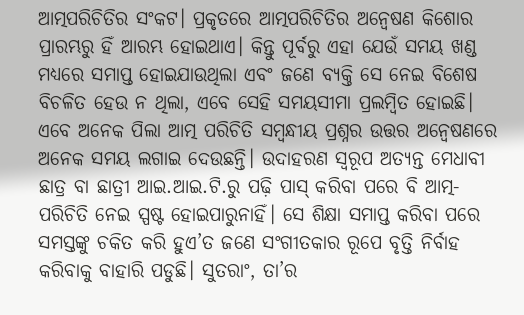ଆତ୍ମପରିଚିତିର ସଂକଟ। ପ୍ରକୃତରେ ଆତ୍ମପରିଚିତିର ଅନ୍ୱେଷଣ କିଶୋର ପ୍ରାରମ୍ଭରୁ ହିଁ ଆରମ୍ଭ ହୋଇଥାଏ। କିନ୍ତୁ ପୂର୍ବରୁ ଏହା ଯେଉଁ ସମୟ ଖଣ୍ଡ ମଧ୍ୟରେ ସମାପ୍ତ ହୋଇଯାଉଥିଲା ଏବଂ ଜଣେ ବ୍ୟକ୍ତି ସେ ନେଇ ବିଶେଷ ବିଚଳିତ ହେଉ ନ ଥିଲା, ଏବେ ସେହି ସମୟସୀମା ପ୍ରଲମ୍ବିତ ହୋଇଛି। ଏବେ ଅନେକ ପିଲା ଆତ୍ମ ପରିଚିତି ସମ୍ବନ୍ଧୀୟ ପ୍ରଶ୍ନର ଉତ୍ତର ଅନ୍ବେଷଣରେ ଅନେକ ସମୟ ଲଗାଇ ଦେଉଛନ୍ତି। ଉଦାହରଣ ସ୍ବରୂପ ଅତ୍ୟନ୍ତ ମେଧାବୀ ଛାତ୍ର ବା ଛାତ୍ରୀ ଆଇ.ଆଇ.ଟି.ରୁ ପଢ଼ି ପାସ୍ କରିବା ପରେ ବି ଆତ୍ମ-ପରିଚିତି ନେଇ ସ୍ପଷ୍ଟ ହୋଇପାରୁନାହିଁ। ସେ ଶିକ୍ଷା ସମାପ୍ତ କରିବା ପରେ ସମସ୍ତଙ୍କୁ ଚକିତ କରି ହୁଏ’ତ ଜଣେ ସଂଗୀତକାର ରୂପେ ବୃତ୍ତି ନିର୍ବାହ କରିବାକୁ ବାହାରି ପଡୁଛି। ସୁତରାଂ, ତା’ର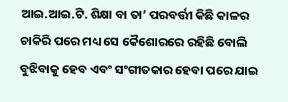ଆଇ.ଆଇ.ଟି. ଶିକ୍ଷା ବା ତା’ ପରବର୍ତ୍ତୀ କିଛି କାଳର ଚାକିରି ପରେ ମଧ୍ୟ ସେ କୈଶୋରରେ ରହିଛି ବୋଲି ବୁଝିବାକୁ ହେବ ଏବଂ ସଂଗୀତକାର ହେବା ପରେ ଯାଇ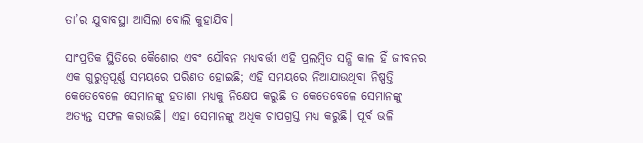ତା’ର ଯୁବାବସ୍ଥା ଆସିଲା ବୋଲି କୁହାଯିବ।

ସାଂପ୍ରତିକ ସ୍ଥିତିରେ କୈଶୋର ଏବଂ ଯୌବନ ମଧ୍ୟବର୍ତ୍ତୀ ଏହି ପ୍ରଲମ୍ବିତ ସନ୍ଧି କାଳ ହିଁ ଜୀବନର ଏକ ଗୁରୁତ୍ବପୂର୍ଣ୍ଣ ସମୟରେ ପରିଣତ ହୋଇଛି; ଏହି ସମୟରେ ନିଆଯାଉଥିବା ନିଷ୍ପତ୍ତି କେତେବେଳେ ସେମାନଙ୍କୁ ହତାଶା ମଧ୍ୟକୁ ନିକ୍ଷେପ କରୁଛି ତ କେତେବେଳେ ସେମାନଙ୍କୁ ଅତ୍ୟନ୍ତ ସଫଳ କରାଉଛି। ଏହା ସେମାନଙ୍କୁ ଅଧିକ ଚାପଗ୍ରସ୍ତ ମଧ୍ୟ କରୁଛି। ପୂର୍ବ ଭଳି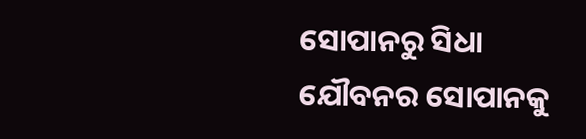ସୋପାନରୁ ସିଧା ଯୌବନର ସୋପାନକୁ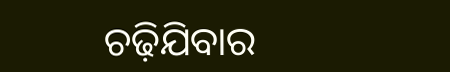ଚଢ଼ିଯିବାର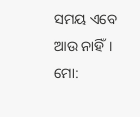ସମୟ ଏବେ ଆଉ ନାହିଁ।
ମୋ: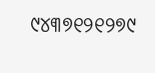୯୪୩୭୧୨୧୨୭୯